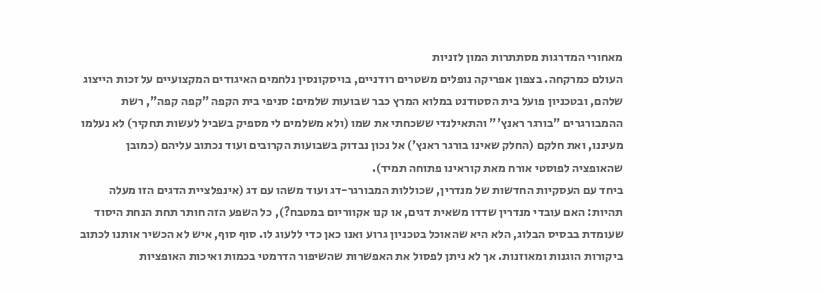מאחורי המדרגות מסתתרות המון לזניות
העולם כמרקחה. בצפון אפריקה נופלים משטרים רודניים, בויסקונסין נלחמים האיגודים המקצועיים על זכות הייצוג שלהם, ובטכניון פועל בית הסטודנט במלוא המרץ כבר שבועות שלמים: סניפי בית הקפה "קפה קפה", רשת ההמבורגרים "בורגר ראנץ'" והתאילנדי ששכחתי את שמו (ולא משלמים לי מספיק בשביל לעשות תחקיר) לא נעלמו מעיננו, ואת חלקם (החלק שאינו בורגר ראנץ') אל נכון נבדוק בשבועות הקרובים ועוד נכתוב עליהם (כמובן שהאופציה לפוסטי אורח מאת קוראינו פתוחה תמיד).
ביחד עם העסקיות החדשות של מנדרין, שכוללות המבורגר-דג ועוד משהו עם דג (אינפלציית הדגים הזו מעלה תהיות: האם עובדי מנדרין שדדו משאית דגים, או קנו אקווריום במטבח?), כל השפע הזה חותר תחת הנחת היסוד שעומדת בבסיס הבלוג, הלא היא שהאוכל בטכניון גרוע ואנו כאן כדי ללעוג לו. סוף סוף, איש לא הכשיר אותנו לכתוב ביקורות הוגנות ומאוזנות. אך לא ניתן לפסול את האפשרות שהשיפור הדרמטי בכמות ואיכות האופציות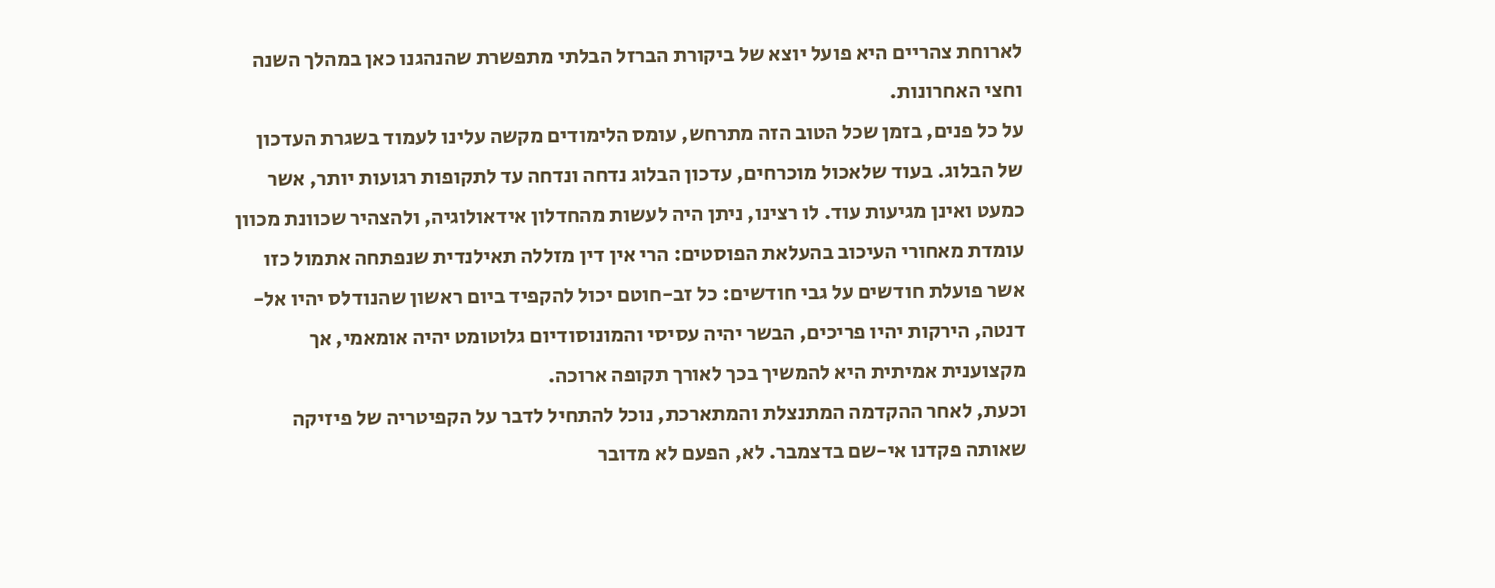לארוחת צהריים היא פועל יוצא של ביקורת הברזל הבלתי מתפשרת שהנהגנו כאן במהלך השנה וחצי האחרונות.
על כל פנים, בזמן שכל הטוב הזה מתרחש, עומס הלימודים מקשה עלינו לעמוד בשגרת העדכון של הבלוג. בעוד שלאכול מוכרחים, עדכון הבלוג נדחה ונדחה עד לתקופות רגועות יותר, אשר כמעט ואינן מגיעות עוד. לו רצינו, ניתן היה לעשות מהחדלון אידאולוגיה, ולהצהיר שכוונת מכוון עומדת מאחורי העיכוב בהעלאת הפוסטים: הרי אין דין מזללה תאילנדית שנפתחה אתמול כזו אשר פועלת חודשים על גבי חודשים: כל זב-חוטם יכול להקפיד ביום ראשון שהנודלס יהיו אל-דנטה, הירקות יהיו פריכים, הבשר יהיה עסיסי והמונוסודיום גלוטומט יהיה אומאמי, אך מקצוענית אמיתית היא להמשיך בכך לאורך תקופה ארוכה.
וכעת, לאחר ההקדמה המתנצלת והמתארכת, נוכל להתחיל לדבר על הקפיטריה של פיזיקה שאותה פקדנו אי-שם בדצמבר. לא, הפעם לא מדובר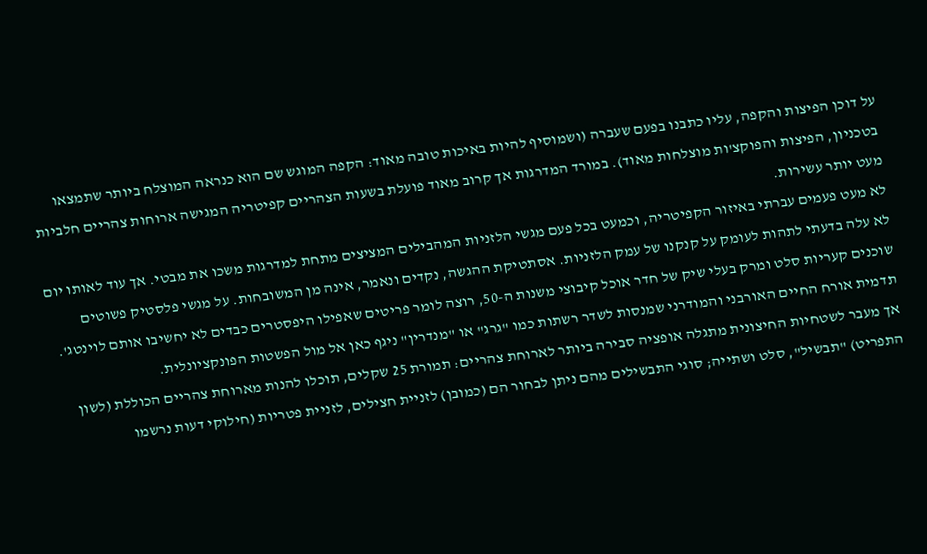על דוכן הפיצות והקפה, עליו כתבנו בפעם שעברה (ושמוסיף להיות באיכות טובה מאוד: הקפה המוגש שם הוא כנראה המוצלח ביותר שתמצאו בטכניון, הפיצות והפוקצ'ות מוצלחות מאוד). במורד המדרגות אך קרוב מאוד פועלת בשעות הצהריים קפיטריה המגישה ארוחות צהריים חלביות מעט יותר עשירות.
לא מעט פעמים עברתי באיזור הקפיטריה, וכמעט בכל פעם מגשי הלזניות המהבילים המציצים מתחת למדרגות משכו את מבטי. אך עוד לאותו יום לא עלה בדעתי לתהות לעומק על קנקנו של עמק הלזניות. אסתטיקת ההגשה, נקדים ונאמר, אינה מן המשובחות. על מגשי פלסטיק פשוטים שוכנים קעריות סלט ומרק בעלי שיק של חדר אוכל קיבוצי משנות ה-50, רוצה לומר פריטים שאפילו היפסטרים כבדים לא יחשיבו אותם לוינטג'. תדמית אורח החיים האורבני והמודרני שמנסות לשדר רשתות כמו "גרג" או "מנדרין" ניגף כאן אל מול הפשטות הפונקציונלית.
אך מעבר לשטחיות החיצונית מתגלה אופציה סבירה ביותר לארוחת צהריים: תמורת 25 שקלים, תוכלו להנות מארוחת צהריים הכוללת (לשון התפריט) "תבשיל", סלט ושתייה; סוגי התבשילים מהם ניתן לבחור הם (כמובן) לזניית חצילים, לזניית פטריות (חילוקי דעות נרשמו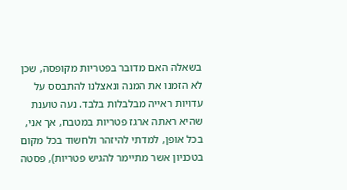בשאלה האם מדובר בפטריות מקופסה, שכן לא הזמנו את המנה ונאצלנו להתבסס על עדויות ראייה מבלבלות בלבד. נעה טוענת שהיא ראתה ארגז פטריות במטבח, אך אני, בכל אופן, למדתי להיזהר ולחשוד בכל מקום בטכניון אשר מתיימר להגיש פטריות), פסטה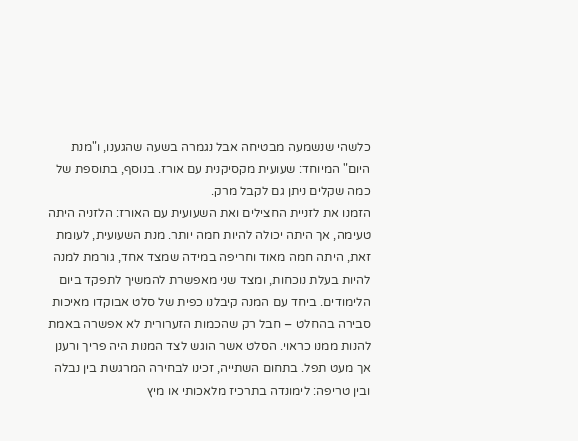כלשהי שנשמעה מבטיחה אבל נגמרה בשעה שהגענו, ו"מנת היום" המיוחד: שעועית מקסיקנית עם אורז. בנוסף, בתוספת של כמה שקלים ניתן גם לקבל מרק.
הזמנו את לזניית החצילים ואת השעועית עם האורז: הלזניה היתה טעימה, אך היתה יכולה להיות חמה יותר. מנת השעועית, לעומת זאת, היתה חמה מאוד וחריפה במידה שמצד אחד, גורמת למנה להיות בעלת נוכחות, ומצד שני מאפשרת להמשיך לתפקד ביום הלימודים. ביחד עם המנה קיבלנו כפית של סלט אבוקדו מאיכות סבירה בהחלט – חבל רק שהכמות הזערורית לא אפשרה באמת להנות ממנו כראוי. הסלט אשר הוגש לצד המנות היה פריך ורענן אך מעט תפל. בתחום השתייה, זכינו לבחירה המרגשת בין נבלה ובין טריפה: לימונדה בתרכיז מלאכותי או מיץ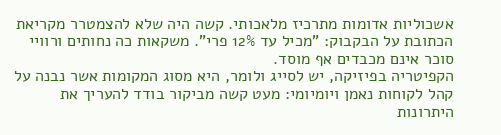אשכוליות אדומות מתרכיז מלאכותי. קשה היה שלא להצמטרר מקריאת הכתובת על הבקבוק: "מכיל עד 12% פרי". משקאות כה נחותים ורוויי סוכר אינם מכבדים אף מוסד.
הקפיטריה בפיזיקה, יש לסייג ולומר, היא מסוג המקומות אשר נבנה על קהל לקוחות נאמן ויומיומי: מעט קשה מביקור בודד להעריך את היתרונות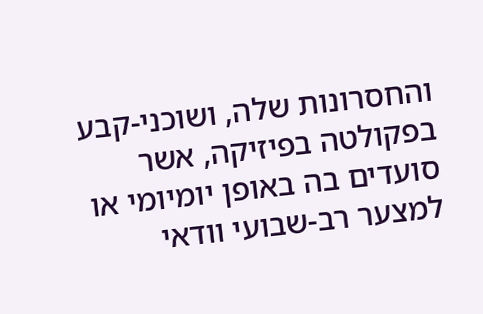והחסרונות שלה, ושוכני-קבע בפקולטה בפיזיקה, אשר סועדים בה באופן יומיומי או למצער רב-שבועי וודאי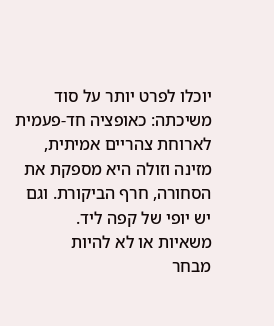יוכלו לפרט יותר על סוד משיכתה: כאופציה חד-פעמית לארוחת צהריים אמיתית, מזינה וזולה היא מספקת את הסחורה, חרף הביקורת. וגם יש יופי של קפה ליד.
משאיות או לא להיות
מבחר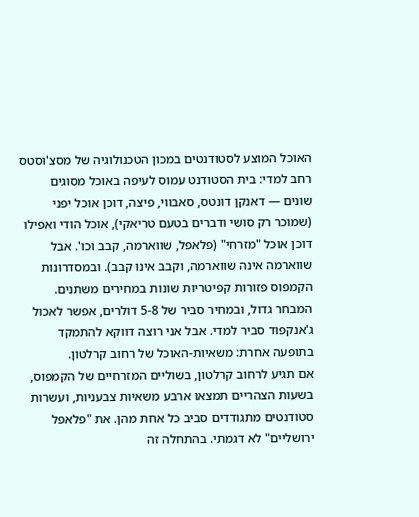האוכל המוצע לסטודנטים במכון הטכנולוגיה של מסצ'וסטס רחב למדי: בית הסטודנט עמוס לעיפה באוכל מסוגים שונים — דאנקן דונטס, סאבווי, פיצה, דוכן אוכל יפני (שמוכר רק סושי ודברים בטעם טריאקי), אוכל הודי ואפילו דוכן אוכל "מזרחי" (פלאפל, שווארמה, קבב וכו'. אבל שווארמה אינה שווארמה, וקבב אינו קבב). ובמסדרונות הקמפוס פזורות קפיטריות שונות במחירים משתנים. המבחר גדול, ובמחיר סביר של 5-8 דולרים, אפשר לאכול ג'אנקפוד סביר למדי. אבל אני רוצה דווקא להתמקד בתופעה אחרת: משאיות-האוכל של רחוב קרלטון.
אם תגיע לרחוב קרלטון, בשוליים המזרחיים של הקמפוס, בשעות הצהריים תמצאו ארבע משאיות צבעניות, ועשרות סטודנטים מתגודדים סביב כל אחת מהן. את "פלאפל ירושליים" לא דגמתי. בהתחלה זה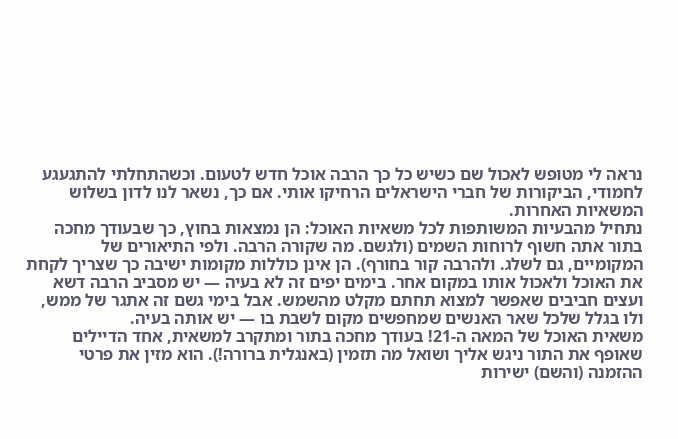נראה לי מטופש לאכול שם כשיש כל כך הרבה אוכל חדש לטעום. וכשהתחלתי להתגעגע לחמודי, הביקורות של חברי הישראלים הרחיקו אותי. אם כך, נשאר לנו לדון בשלוש המשאיות האחרות.
נתחיל מהבעיות המשותפות לכל משאיות האוכל: הן נמצאות בחוץ, כך שבעודך מחכה בתור אתה חשוף לרוחות השמים (ולגשם. מה שקורה הרבה. ולפי התיאורים של המקומיים, גם לשלג. ולהרבה קור בחורף). הן אינן כוללות מקומות ישיבה כך שצריך לקחת את האוכל ולאכול אותו במקום אחר. בימים יפים זה לא בעיה — יש מסביב הרבה דשא ועצים חביבים שאפשר למצוא תחתם מקלט מהשמש. אבל בימי גשם זה אתגר של ממש, ולו בגלל שלכל שאר האנשים שמחפשים מקום לשבת בו — יש אותה בעיה.
משאית האוכל של המאה ה-21! בעודך מחכה בתור ומתקרב למשאית, אחד הדיילים שאופף את התור ניגש אליך ושואל מה תזמין (באנגלית ברורה!). הוא מזין את פרטי ההזמנה (והשם) ישירות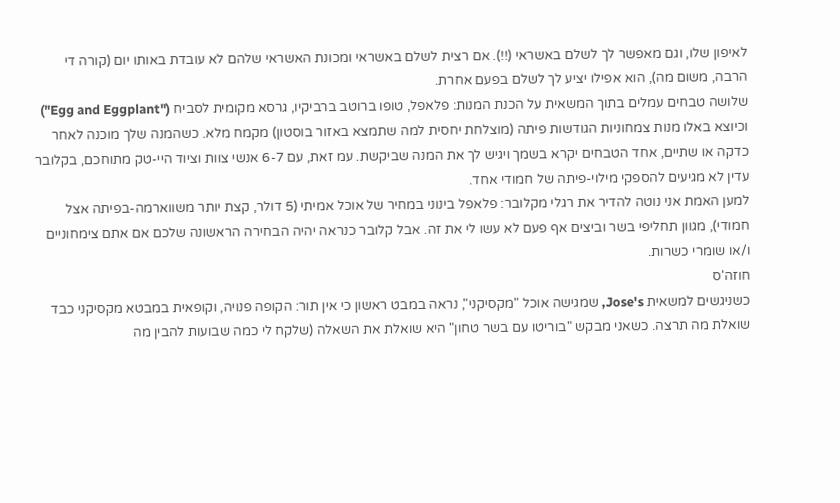לאיפון שלו, וגם מאפשר לך לשלם באשראי (!!). אם רצית לשלם באשראי ומכונת האשראי שלהם לא עובדת באותו יום (קורה די הרבה, משום מה), הוא אפילו יציע לך לשלם בפעם אחרת.
שלושה טבחים עמלים בתוך המשאית על הכנת המנות: פלאפל, טופו ברוטב ברביקיו, גרסא מקומית לסביח ("Egg and Eggplant") וכיוצא באלו מנות צמחוניות הגודשות פיתה (מוצלחת יחסית למה שתמצא באזור בוסטון) מקמח מלא. כשהמנה שלך מוכנה לאחר כדקה או שתיים, אחד הטבחים יקרא בשמך ויגיש לך את המנה שביקשת. עמ זאת, עם 6-7 אנשי צוות וציוד היי-טק מתוחכם, בקלובר עדין לא מגיעים להספקי מילוי-פיתה של חמודי אחד.
למען האמת אני נוטה להדיר את רגלי מקלובר: פלאפל בינוני במחיר של אוכל אמיתי (5 דולר, קצת יותר משווארמה-בפיתה אצל חמודי), מגוון תחליפי בשר וביצים אף פעם לא עשו לי את זה. אבל קלובר כנראה יהיה הבחירה הראשונה שלכם אם אתם צימחוניים ו/או שומרי כשרות.
חוזה'ס
כשניגשים למשאית Jose's, שמגישה אוכל "מקסיקני", נראה במבט ראשון כי אין תור: הקופה פנויה, וקופאית במבטא מקסיקני כבד שואלת מה תרצה. כשאני מבקש "בוריטו עם בשר טחון" היא שואלת את השאלה (שלקח לי כמה שבועות להבין מה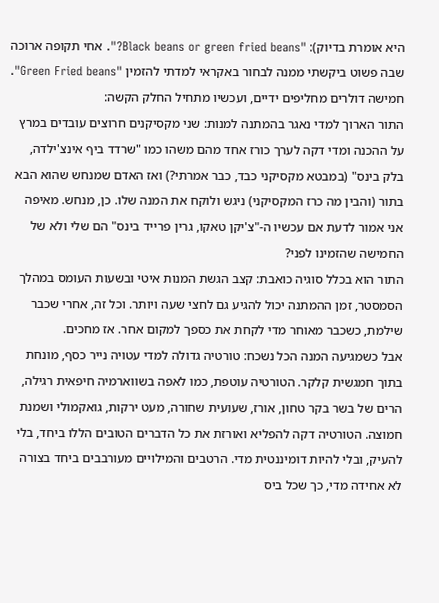היא אומרת בדיוק): "Black beans or green fried beans?". אחי תקופה ארוכה שבה פשוט ביקשתי ממנה לבחור באקראי למדתי להזמין "Green Fried beans". חמישה דולרים מחליפים ידיים, ועכשיו מתחיל החלק הקשה:
התור הארוך למדי נאגר בהמתנה למנות: שני מקסיקנים חרוצים עובדים במרץ על ההכנה ומדי דקה לערך כורז אחד מהם משהו כמו "שרדד ביף אינצ'ילדה, בלק בינס" (במבטא מקסיקני כבד, כבר אמרתי?) ואז האדם שמנחש שהוא הבא בתור (והבין מה כרז המקסיקני) ניגש ולוקח את המנה שלו. כן, מנחש. מאיפה אני אמור לדעת אם עכשיו ה-"צ'יקן טאקו, גרין פרייד בינס" הם שלי ולא של החמישה שהזמינו לפני?
התור הוא בכלל סוגיה כואבת: קצב הגשת המנות איטי ובשעות העומס במהלך הסמסטר, זמן ההמתנה יכול להגיע גם לחצי שעה ויותר. וכל זה, אחרי שכבר שילמת, כשכבר מאוחר מדי לקחת את כספך למקום אחר. אז מחכים.
אבל כשמגיעה המנה הכל נשכח: טורטיה גדולה למדי עטויה נייר כסף, מונחת בתוך חמגשית קלקר. הטורטיה עוטפת, כמו לאפה בשווארמיה חיפאית רגילה, הרים של בשר בקר טחון, אורז, שעועית שחורה, מעט ירקות, גואקמולי ושמנת חמוצה. הטורטיה דקה להפליא ואורזת את כל הדברים הטובים הללו ביחד, בלי להעיק, ובלי להיות דומיננטית מדי. הרטבים והמילויים מעורבבים ביחד בצורה לא אחידה מדי, כך שכל ביס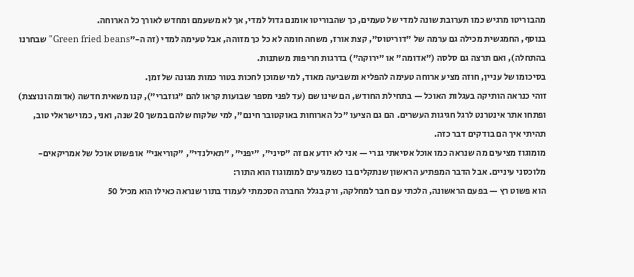מהבוריטו מרגיש כמו תערובת שונה למדי של טעמים, כך שהבוריטו אומנם גדול למדי, אך לא משעמם ומחדש לאורך כל הארוחה.
בנוסף, החמגשית מכילה גם ערמה של "דוריטוס", קצת אורז, משחה חומה לא כל כך מזוהה, אבל טעימה למדי (זה ה-"Green fried beans" שבחרנו בהתחלה), ואם תרצה גם סלסה ("אדומה" או "ירוקה") בדרגות חריפות משתנות.
בסיכומו של עניין, חוזה מציע ארוחה טעימה להפליא ומשביעה מאוד, למי שמוכן לחכות בטור כמות מגונה של זמן.
זוהי כנראה הותיקה בעגלות האוכל — בתחילת החודש, הם שינו שם (עד לפני מספר שבועות קראו להם "גוזברי"), קנו משאית חדשה (אדומה ונוצצת) ופתחו אתר אינטרנט לרגל חגיגות העשרים. הם גם הציעו "כל הארוחות באוקטובר חינם", למי שלקוח שלהם במשך 20 שנה, ואני, כמו ישראלי טוב, תהיתי איך הם בודקים דבר כזה.
מומוגוז מציעים מה שנראה כמו אוכל אסיאתי גנרי — אני לא יודע אם זה "סיני", "יפני", "תאילנדי", "קוריאני" או פשוט אוכל של אמריקאים-מלוכסני עיניים. אבל הדבר המפתיע הראשון שנתקלים בו כשמגיעים למומוגוז הוא התור:
הוא פשוט רץ — בפעם הראשונה, הלכתי עם חבר למחלקה, ורק בגלל החברה הסכמתי לעמוד בתור שנראה כאילו הוא מכיל 50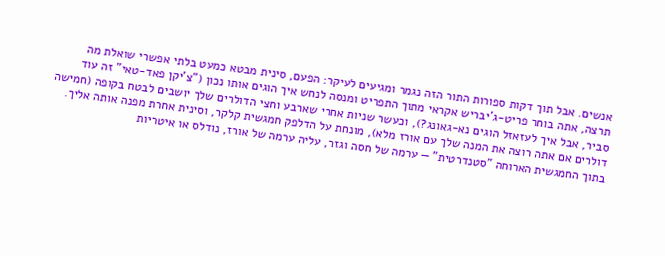אנשים. אבל תוך דקות ספורות התור הזה נגמר ומגיעים לעיקר: הפעם, סינית מבטא כמעט בלתי אפשרי שואלת מה תרצה, אתה בוחר פריט-ג'יבריש אקראי מתוך התפריט ומנסה לנחש איך הוגים אותו נכון ("צ'יקן פאד-טאי" זה עוד סביר, אבל איך לעזאזל הוגים נא-גאונג?), וכעשר שניות אחרי שארבע וחצי הדולרים שלך יושבים לבטח בקופה (חמישה דולרים אם אתה רוצה את המנה שלך עם אורז מלא), מונחת על הדלפק חמגשית קלקר, וסינית אחרת מפנה אותה אליך.
בתוך החמגשית הארוחה "סטנדרטית" — ערמה של חסה וגזר, עליה ערמה של אורז, נודלס או איטריות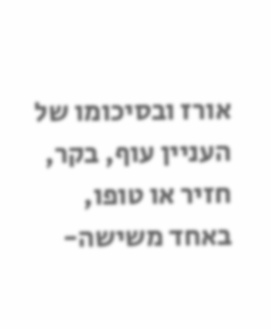אורז ובסיכומו של העניין עוף, בקר, חזיר או טופו, באחד משישה-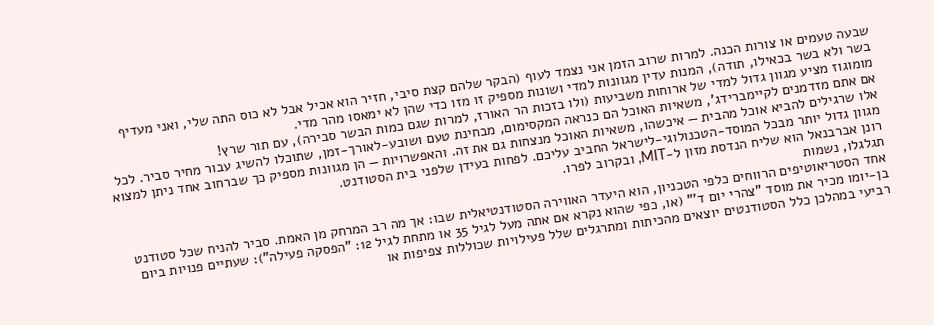שבעה טעמים או צורות הכנה. למרות שרוב הזמן אני נצמד לעוף (הבקר שלהם קצת סיבי, חזיר הוא אכיל אבל לא כוס התה שלי, ואני מעדיף בשר ולא בשר בכאילו, תודה), המנות עדין מגוונות למדי ושונות מספיק זו מזו כדי שהן לא ימאסו מהר מדי.
מומוגוז מציע מגוון גדול למדי של ארוחות משביעות (ולו בזכות הר האורז, למרות שגם כמות הבשר סבירה), עם תור שרץ!
אם אתם מזדמנים לקיימברידג', משאיות האוכל הם כנראה המקסימום, מבחינת טעם ושובע-לאורך-זמן, שתוכלו להשיג עבור מחיר סביר. לכל אלו שרגילים להביא אוכל מהבית — איכשהו, משאיות האוכל מנצחות גם את זה. והאפשרויות — הן מגוונות מספיק כך שברחוב אחד ניתן למצוא מגוון גדול יותר מבכל המוסד-הטכנולוגי-לישראל החביב עליכם. לפחות בעידן שלפני בית הסטודנט.
רונן אברבנאל הוא שליח הנדסת מזון ל-MIT, ובקרוב לפרו.
תגלגלו, נשמות
אחד הסטריאוטיפים הרווחים כלפי הטכניון, הוא היעדר האווירה הסטודנטיאלית שבו: אך מה רב המרחק מן האמת. סביר להניח שכל סטודנט בן-יומו מכיר את מוסד "צהרי יום ד'" (או, כפי שהוא נקרא אם אתה מעל לגיל 35 או מתחת לגיל 12: "הפסקה פעילה"): שעתיים פנויות ביום רביעי במהלכן כלל הסטודנטים יוצאים מהכיתות ומתרגלים שלל פעילויות שכוללות צפיפות או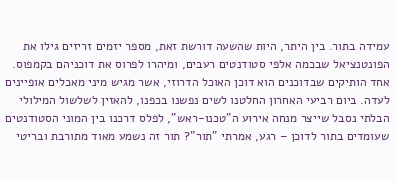עמידה בתור. בין היתר, היות שהשעה דורשת זאת, מספר יזמים זריזים גילו את הפונטנציאל שבכמה אלפי סטודנטים רעבים, ומיהרו לפרוס את דוכניהם בקמפוס.
אחד הותיקים שבדוכנים הוא דוכן האוכל הדרוזי, אשר מגיש מיני מאכלים אופיינים לעדה. ביום רביעי האחרון החלטנו לשים נפשנו בכפנו, להאזין לשלשול המילולי הבלתי נסבל שייצר מנחה אירוע ה"טכנו-ראש", לפלס דרכנו בין המוני הסטודנטים שעומדים בתור לדוכן – רגע, אמרתי "תור"? תור זה נשמע מאוד מתורבת ובריטי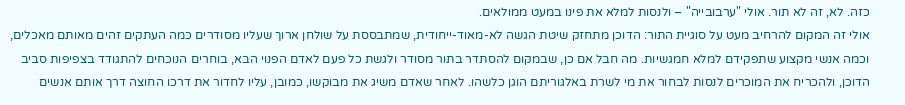כזה. לא, זה לא תור. אולי "ערבובייה" – ולנסות למלא את פינו במעט ממולאים.
אולי זה המקום להרחיב מעט על סוגיית התור: הדוכן מתחזק שיטת הגשה לא-מאוד-ייחודית, שמתבססת על שולחן ארוך שעליו מסודרים כמה העתקים זהים מאותם מאכלים, וכמה אנשי מקצוע שתפקידם למלא חמגשיות. מה חבל אם כן, שבמקום להסתדר בתור מסודר ולגשת כל פעם לאדם הפנוי הבא, בוחרים הנוכחים להתגודד בצפיפות סביב הדוכן, ולהכריח את המוכרים לנסות לבחור את מי לשרת באלגוריתם הוגן כלשהו. לאחר שאדם משיג את מבוקשו, כמובן, עליו לחדור את דרכו החוצה דרך אותם אנשים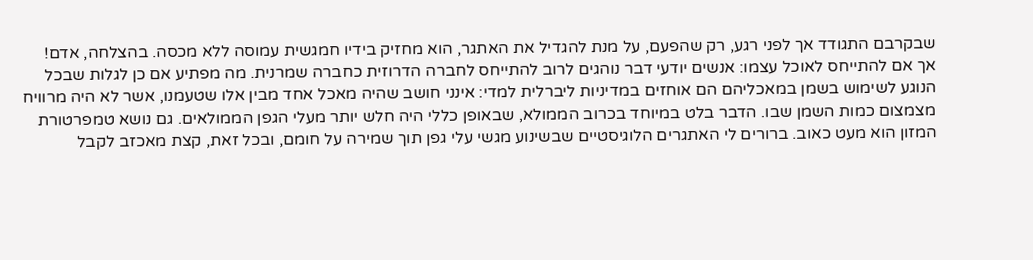שבקרבם התגודד אך לפני רגע, רק שהפעם, על מנת להגדיל את האתגר, הוא מחזיק בידיו חמגשית עמוסה ללא מכסה. בהצלחה, אדם!
אך אם להתייחס לאוכל עצמו: אנשים יודעי דבר נוהגים לרוב להתייחס לחברה הדרוזית כחברה שמרנית. מה מפתיע אם כן לגלות שבכל הנוגע לשימוש בשמן במאכליהם הם אוחזים במדיניות ליברלית למדי: אינני חושב שהיה מאכל אחד מבין אלו שטעמנו, אשר לא היה מרוויח מצמצום כמות השמן שבו. הדבר בלט במיוחד בכרוב הממולא, שבאופן כללי היה חלש יותר מעלי הגפן הממולאים. גם נושא טמפרטורת המזון הוא מעט כאוב. ברורים לי האתגרים הלוגיסטיים שבשינוע מגשי עלי גפן תוך שמירה על חומם, ובכל זאת, קצת מאכזב לקבל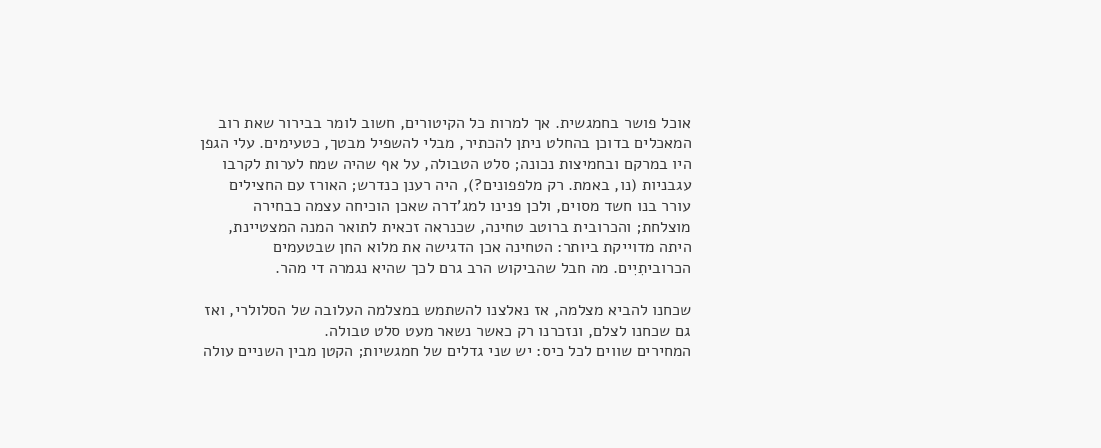אוכל פושר בחמגשית. אך למרות כל הקיטורים, חשוב לומר בבירור שאת רוב המאכלים בדוכן בהחלט ניתן להכתיר, מבלי להשפיל מבטך, כטעימים. עלי הגפן היו במרקם ובחמיצות נכונה; סלט הטבולה, על אף שהיה שמח לערות לקרבו עגבניות (נו, באמת. רק מלפפונים?), היה רענן כנדרש; האורז עם החצילים עורר בנו חשד מסוים, ולכן פנינו למג'דרה שאכן הוכיחה עצמה כבחירה מוצלחת; והכרובית ברוטב טחינה, שכנראה זכאית לתואר המנה המצטיינת, היתה מדוייקת ביותר: הטחינה אכן הדגישה את מלוא החן שבטעמים הכרוביתִיִים. מה חבל שהביקוש הרב גרם לכך שהיא נגמרה די מהר.

שכחנו להביא מצלמה, אז נאלצנו להשתמש במצלמה העלובה של הסלולרי, ואז גם שכחנו לצלם, ונזכרנו רק כאשר נשאר מעט סלט טבולה.
המחירים שווים לכל כיס: יש שני גדלים של חמגשיות; הקטן מבין השניים עולה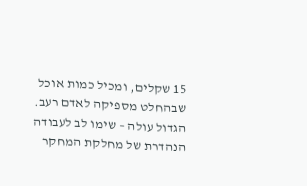15 שקלים, ומכיל כמות אוכל שבהחלט מספיקה לאדם רעב. הגדול עולה – שימו לב לעבודה הנהדרת של מחלקת המחקר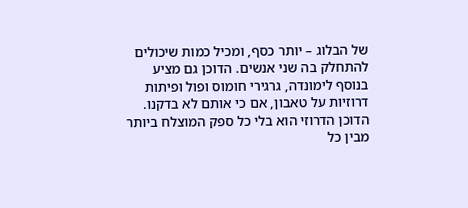של הבלוג – יותר כסף, ומכיל כמות שיכולים להתחלק בה שני אנשים. הדוכן גם מציע בנוסף לימונדה, גרגירי חומוס ופול ופיתות דרוזיות על טאבון, אם כי אותם לא בדקנו.
הדוכן הדרוזי הוא בלי כל ספק המוצלח ביותר מבין כל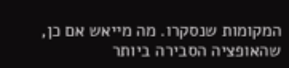המקומות שנסקרו. מה מייאש אם כן, שהאופציה הסבירה ביותר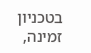בטכניון זמינה,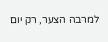למרבה הצער, רק יום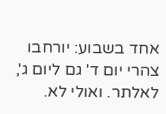אחד בשבוע: יורחבו צהרי יום ד' גם ליום ג', לאלתר. ואולי לא.